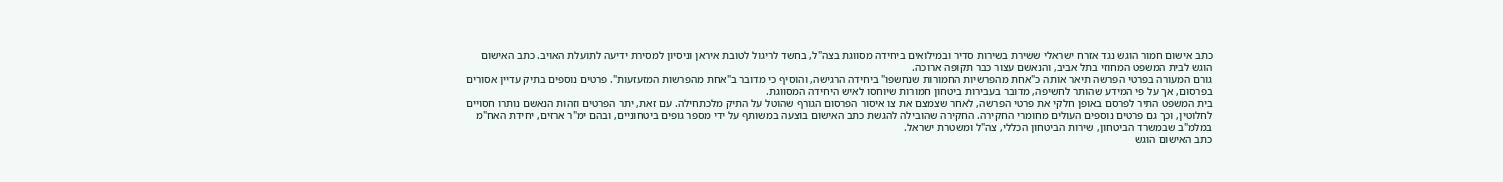כתב אישום חמור הוגש נגד אזרח ישראלי ששירת בשירות סדיר ובמילואים ביחידה מסווגת בצה"ל, בחשד לריגול לטובת איראן וניסיון למסירת ידיעה לתועלת האויב. כתב האישום הוגש לבית המשפט המחוזי בתל אביב, והנאשם עצור כבר תקופה ארוכה.
גורם המעורה בפרטי הפרשה תיאר אותה כ"אחת מהפרשיות החמורות שנחשפו" ביחידה הרגישה, והוסיף כי מדובר ב"אחת מהפרשות המזעזעות". פרטים נוספים בתיק עדיין אסורים בפרסום, אך על פי המידע שהותר לחשיפה, מדובר בעבירות ביטחון חמורות שיוחסו לאיש היחידה המסווגת.
בית המשפט התיר לפרסם באופן חלקי את פרטי הפרשה, לאחר שצמצם את צו איסור הפרסום הגורף שהוטל על התיק מלכתחילה. עם זאת, יתר הפרטים וזהות הנאשם נותרו חסויים לחלוטין, וכך גם פרטים נוספים העולים מחומרי החקירה. החקירה שהובילה להגשת כתב האישום בוצעה במשותף על ידי מספר גופים ביטחוניים, ובהם ימ"ר ארזים, יחידת האח"מ במלמ"ב שבמשרד הביטחון, שירות הביטחון הכללי, צה"ל ומשטרת ישראל.
כתב האישום הוגש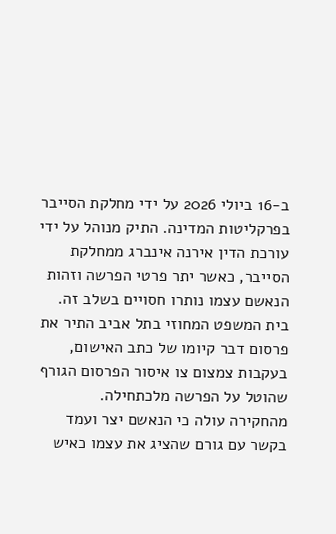ב-16 ביולי 2026 על ידי מחלקת הסייבר בפרקליטות המדינה. התיק מנוהל על ידי עורכת הדין אירנה אינברג ממחלקת הסייבר, כאשר יתר פרטי הפרשה וזהות הנאשם עצמו נותרו חסויים בשלב זה. בית המשפט המחוזי בתל אביב התיר את פרסום דבר קיומו של כתב האישום, בעקבות צמצום צו איסור הפרסום הגורף שהוטל על הפרשה מלכתחילה.
מהחקירה עולה כי הנאשם יצר ועמד בקשר עם גורם שהציג את עצמו כאיש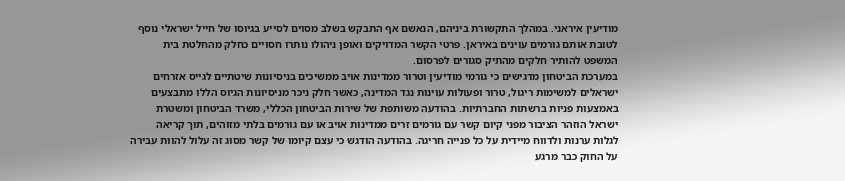מודיעין איראני. במהלך התקשורת ביניהם, הנאשם אף התבקש בשלב מסוים לסייע בגיוסו של חייל ישראלי נוסף לטובת אותם גורמים עוינים באיראן. פרטי הקשר המדויקים ואופן ניהולו נותרו חסויים כחלק מהחלטת בית המשפט להותיר חלקים מהתיק סגורים לפרסום.
במערכת הביטחון מדגישים כי גורמי מודיעין וטרור ממדינות אויב ממשיכים בניסיונות שיטתיים לגייס אזרחים ישראלים למשימות ריגול, טרור ופעולות עוינות נגד המדינה, כאשר חלק ניכר מניסיונות הגיוס הללו מתבצעים באמצעות פניות ברשתות החברתיות. בהודעה משותפת של שירות הביטחון הכללי, משרד הביטחון ומשטרת ישראל הוזהר הציבור מפני קיום קשר עם גורמים זרים ממדינות אויב או עם גורמים בלתי מזוהים, תוך קריאה לגלות ערנות ולדווח מיידית על כל פנייה חריגה. בהודעה הודגש כי עצם קיומו של קשר מסוג זה עלול להוות עבירה על החוק כבר מרגע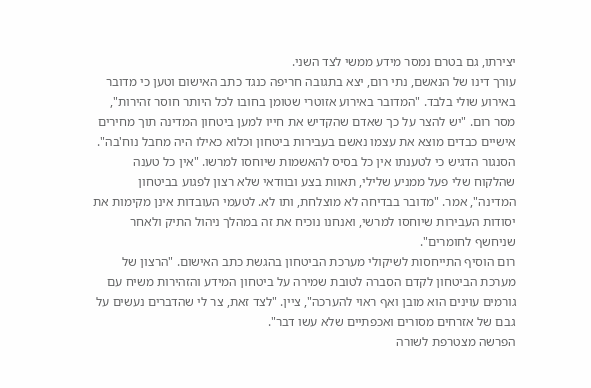יצירתו, גם בטרם נמסר מידע ממשי לצד השני.
עורך דינו של הנאשם, נתי רום, יצא בתגובה חריפה כנגד כתב האישום וטען כי מדובר באירוע שולי בלבד. "המדובר באירוע אזוטרי שטומן בחובו לכל היותר חוסר זהירות", מסר רום. "יש להצר על כך שאדם שהקדיש את חייו למען ביטחון המדינה תוך מחירים אישיים כבדים מוצא את עצמו נאשם בעבירות ביטחון וכלוא כאילו היה מחבל נוח'בה".
הסנגור הדגיש כי לטענתו אין כל בסיס להאשמות שיוחסו למרשו. "אין כל טענה שהלקוח שלי פעל ממניע שלילי, תאוות בצע ובוודאי שלא רצון לפגוע בביטחון המדינה", אמר. "מדובר בבדיחה לא מוצלחת, ותו לא. לטעמי העובדות אינן מקימות את יסודות העבירות שיוחסו למרשי, ואנחנו נוכיח את זה במהלך ניהול התיק ולאחר שניחשף לחומרים".
רום הוסיף התייחסות לשיקולי מערכת הביטחון בהגשת כתב האישום. "הרצון של מערכת הביטחון לקדם הסברה לטובת שמירה על ביטחון המידע והזהירות משיח עם גורמים עוינים הוא מובן ואף ראוי להערכה", ציין. "לצד זאת, צר לי שהדברים נעשים על גבם של אזרחים מסורים ואכפתיים שלא עשו דבר".
הפרשה מצטרפת לשורה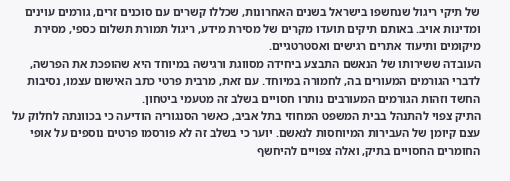של תיקי ריגול שנחשפו בישראל בשנים האחרונות, שכללו קשרים עם סוכנים זרים, גורמים עוינים ומדינות אויב. באותם תיקים תועדו מקרים של מסירת מידע, ריגול תמורת תשלום כספי, מסירת מיקומים ותיעוד אתרים רגישים ואסטרטגיים.
העובדה ששירותו של הנאשם התבצע ביחידה מסווגת ורגישה במיוחד היא שהופכת את הפרשה, לדברי הגורמים המעורים בה, לחמורה במיוחד. עם זאת, מרבית פרטי כתב האישום עצמו, נסיבות החשד וזהות הגורמים המעורבים נותרו חסויים בשלב זה מטעמי ביטחון.
התיק צפוי להתנהל בבית המשפט המחוזי בתל אביב, כאשר הסנגוריה הודיעה כי בכוונתה לחלוק על עצם קיומן של העבירות המיוחסות לנאשם. יוער כי בשלב זה לא פורסמו פרטים נוספים על אופי החומרים החסויים בתיק, ואלה צפויים להיחשף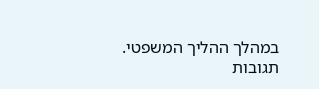במהלך ההליך המשפטי.
תגובות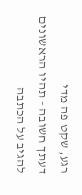רגע, שקט פה מדי
דעתך חשובה - תהיו הראשונים להגיב על הכתבה